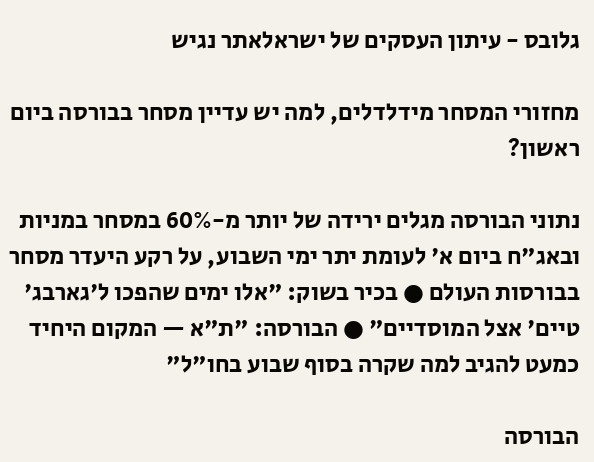גלובס - עיתון העסקים של ישראלאתר נגיש

מחזורי המסחר מידלדלים, למה יש עדיין מסחר בבורסה ביום ראשון?

נתוני הבורסה מגלים ירידה של יותר מ-60% במסחר במניות ובאג"ח ביום א' לעומת יתר ימי השבוע, על רקע היעדר מסחר בבורסות העולם ● בכיר בשוק: "אלו ימים שהפכו ל'גארבג' טיים' אצל המוסדיים" ● הבורסה: "ת"א — המקום היחיד כמעט להגיב למה שקרה בסוף שבוע בחו"ל"

הבורסה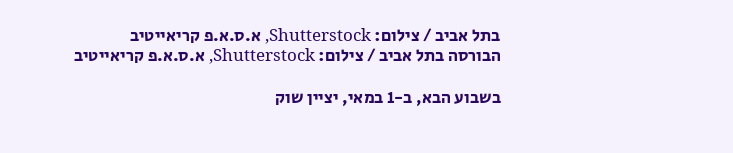בתל אביב / צילום: Shutterstock, א.ס.א.פ קריאייטיב
הבורסה בתל אביב / צילום: Shutterstock, א.ס.א.פ קריאייטיב

בשבוע הבא, ב-1 במאי, יציין שוק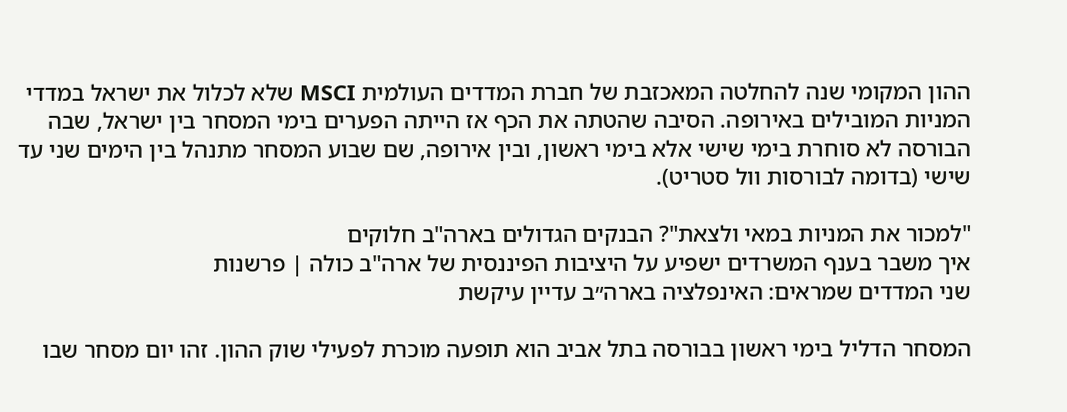ההון המקומי שנה להחלטה המאכזבת של חברת המדדים העולמית MSCI שלא לכלול את ישראל במדדי המניות המובילים באירופה. הסיבה שהטתה את הכף אז הייתה הפערים בימי המסחר בין ישראל, שבה הבורסה לא סוחרת בימי שישי אלא בימי ראשון, ובין אירופה, שם שבוע המסחר מתנהל בין הימים שני עד שישי (בדומה לבורסות וול סטריט).

"למכור את המניות במאי ולצאת"? הבנקים הגדולים בארה"ב חלוקים
איך משבר בענף המשרדים ישפיע על היציבות הפיננסית של ארה"ב כולה | פרשנות
שני המדדים שמראים: האינפלציה בארה״ב עדיין עיקשת

המסחר הדליל בימי ראשון בבורסה בתל אביב הוא תופעה מוכרת לפעילי שוק ההון. זהו יום מסחר שבו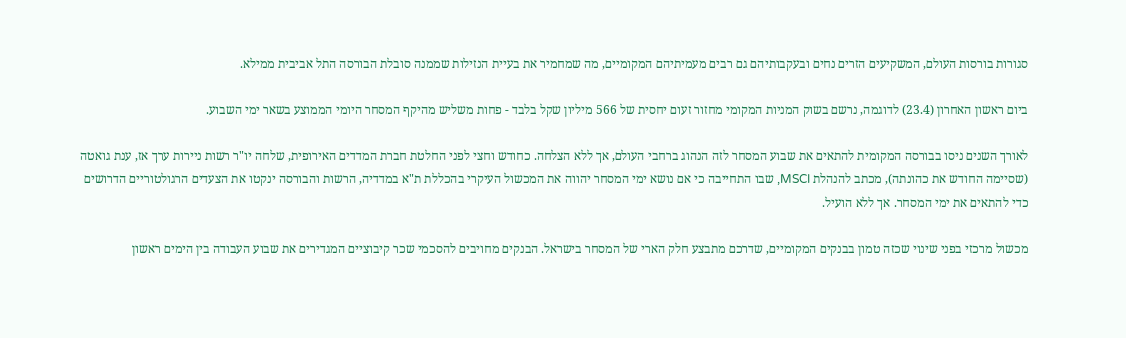סגורות בורסות העולם, המשקיעים הזרים נחים ובעקבותיהם גם רבים מעמיתיהם המקומיים, מה שמחמיר את בעיית הנזילות שממנה סובלת הבורסה התל אביבית ממילא.

ביום ראשון האחרון (23.4) לדוגמה, נרשם בשוק המניות המקומי מחזור זעום יחסית של 566 מיליון שקל בלבד - פחות משליש מהיקף המסחר היומי הממוצע בשאר ימי השבוע.

לאורך השנים ניסו בבורסה המקומית להתאים את שבוע המסחר לזה הנהוג ברחבי העולם, אך ללא הצלחה. כחודש וחצי לפני החלטת חברת המדדים האירופית, שלחה יו"ר רשות ניירות ערך אז, ענת גואטה (שסיימה החודש את כהונתה), מכתב להנהלת MSCI, שבו התחייבה כי אם נושא ימי המסחר יהווה את המכשול העיקרי בהכללת ת"א במדדיה, הרשות והבורסה ינקטו את הצעדים הרגולטוריים הדרושים כדי להתאים את ימי המסחר. אך ללא הועיל.

מכשול מרכזי בפני שינוי שכזה טמון בבנקים המקומיים, שדרכם מתבצע חלק הארי של המסחר בישראל. הבנקים מחויבים להסכמי שכר קיבוציים המגדירים את שבוע העבודה בין הימים ראשון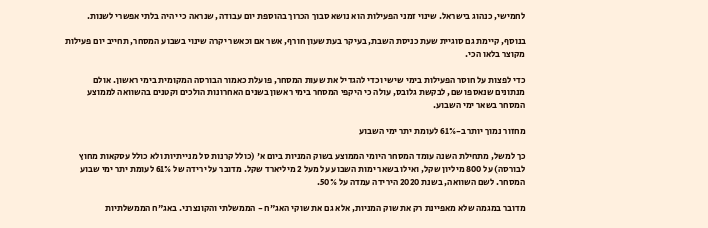לחמישי, כנהוג בישראל. שינוי זמני הפעילות הוא נושא סבוך הכרוך בהוספת יום עבודה, שנראה כי יהיה בלתי אפשרי לשנות.

בנוסף, קיימת גם סוגיית שעת כניסת השבת, בעיקר בעת שעון חורף, אשר אם וכאשר יקרה שינוי בשבוע המסחר, תחייב יום פעילות מקוצר בלאו הכי.

כדי לפצות על חוסר הפעילות בימי שישי וכדי להגדיל את שעות המסחר, פועלת כאמור הבורסה המקומית בימי ראשון. אולם מנתונים שנאספו שם, לבקשת גלובס, עולה כי היקפי המסחר בימי ראשון בשנים האחרונות הולכים וקטנים בהשוואה לממוצע המסחר בשאר ימי השבוע.

מחזור נמוך יותר ב-61% לעומת יתר ימי השבוע

כך למשל, מתחילת השנה עומד המסחר היומי הממוצע בשוק המניות ביום א' (כולל קרנות סל מנייתיות ולא כולל עסקאות מחוץ לבורסה) על 800 מיליון שקל, ואילו בשאר ימות השבוע על מעל 2 מיליארד שקל. מדובר על ירידה של 61% לעומת יתר ימי שבוע המסחר. לשם השוואה, בשנת 2020 הירידה עמדה על 50%.

מדובר במגמה שלא מאפיינת רק את שוק המניות, אלא גם את שוקי האג"ח - הממשלתי והקונצרני. באג"ח הממשלתיות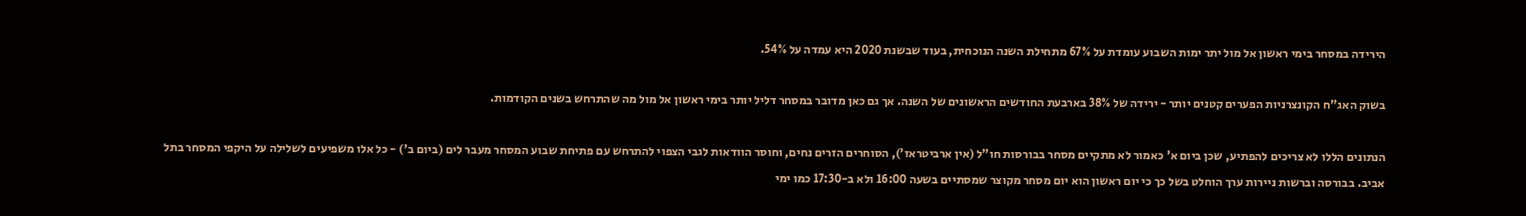הירידה במסחר בימי ראשון אל מול יתר ימות השבוע עומדת על 67% מתחילת השנה הנוכחית, בעוד שבשנת 2020 היא עמדה על 54%.

בשוק האג"ח הקונצרניות הפערים קטנים יותר - ירידה של 38% בארבעת החודשים הראשונים של השנה. אך גם כאן מדובר במסחר דליל יותר בימי ראשון אל מול מה שהתרחש בשנים הקודמות.

הנתונים הללו לא צריכים להפתיע, שכן ביום א' כאמור לא מתקיים מסחר בבורסות חו"ל (אין ארביטראז'), הסוחרים הזרים נחים, וחוסר הוודאות לגבי הצפוי להתרחש עם פתיחת שבוע המסחר מעבר לים (ביום ב') - כל אלו משפיעים לשלילה על היקפי המסחר בתל אביב. בבורסה וברשות ניירות ערך הוחלט בשל כך כי יום ראשון הוא יום מסחר מקוצר שמסתיים בשעה 16:00 ולא ב-17:30 כמו ימי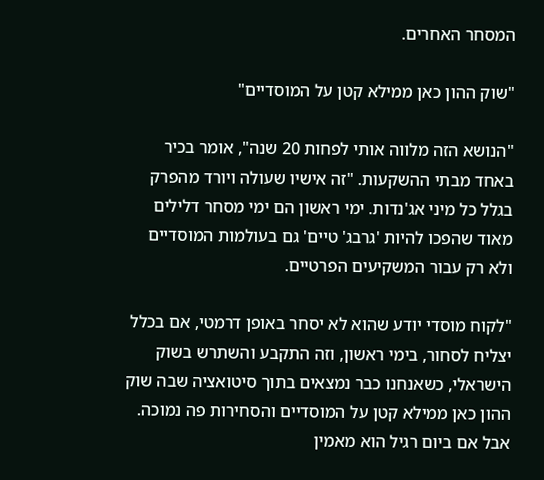המסחר האחרים.

"שוק ההון כאן ממילא קטן על המוסדיים"

"הנושא הזה מלווה אותי לפחות 20 שנה", אומר בכיר באחד מבתי ההשקעות. "זה אישיו שעולה ויורד מהפרק בגלל כל מיני אג'נדות. ימי ראשון הם ימי מסחר דלילים מאוד שהפכו להיות 'גרבג' טיים' גם בעולמות המוסדיים ולא רק עבור המשקיעים הפרטיים.

"לקוח מוסדי יודע שהוא לא יסחר באופן דרמטי, אם בכלל יצליח לסחור, בימי ראשון, וזה התקבע והשתרש בשוק הישראלי, כשאנחנו כבר נמצאים בתוך סיטואציה שבה שוק ההון כאן ממילא קטן על המוסדיים והסחירות פה נמוכה. אבל אם ביום רגיל הוא מאמין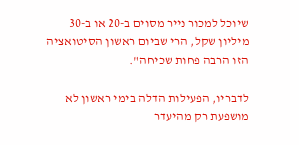שיוכל למכור נייר מסוים ב-20 או ב-30 מיליון שקל, הרי שביום ראשון הסיטואציה הזו הרבה פחות שכיחה".

לדבריו, הפעילות הדלה בימי ראשון לא מושפעת רק מהיעדר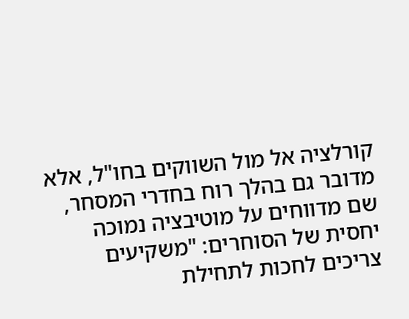קורלציה אל מול השווקים בחו"ל, אלא מדובר גם בהלך רוח בחדרי המסחר, שם מדווחים על מוטיבציה נמוכה יחסית של הסוחרים: "משקיעים צריכים לחכות לתחילת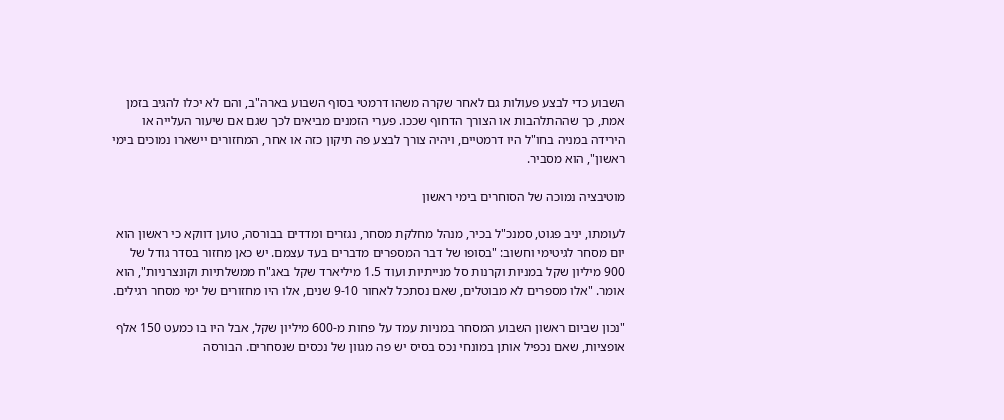השבוע כדי לבצע פעולות גם לאחר שקרה משהו דרמטי בסוף השבוע בארה"ב, והם לא יכלו להגיב בזמן אמת, כך שההתלהבות או הצורך הדחוף שככו. פערי הזמנים מביאים לכך שגם אם שיעור העלייה או הירידה במניה בחו"ל היו דרמטיים, ויהיה צורך לבצע פה תיקון כזה או אחר, המחזורים יישארו נמוכים בימי ראשון", הוא מסביר.

מוטיבציה נמוכה של הסוחרים בימי ראשון

לעומתו, יניב פגוט, סמנכ"ל בכיר, מנהל מחלקת מסחר, נגזרים ומדדים בבורסה, טוען דווקא כי ראשון הוא יום מסחר לגיטימי וחשוב: "בסופו של דבר המספרים מדברים בעד עצמם. יש כאן מחזור בסדר גודל של 900 מיליון שקל במניות וקרנות סל מנייתיות ועוד 1.5 מיליארד שקל באג"ח ממשלתיות וקונצרניות", הוא אומר. "אלו מספרים לא מבוטלים, שאם נסתכל לאחור 9-10 שנים, אלו היו מחזורים של ימי מסחר רגילים.

"נכון שביום ראשון השבוע המסחר במניות עמד על פחות מ-600 מיליון שקל, אבל היו בו כמעט 150 אלף אופציות, שאם נכפיל אותן במונחי נכס בסיס יש פה מגוון של נכסים שנסחרים. הבורסה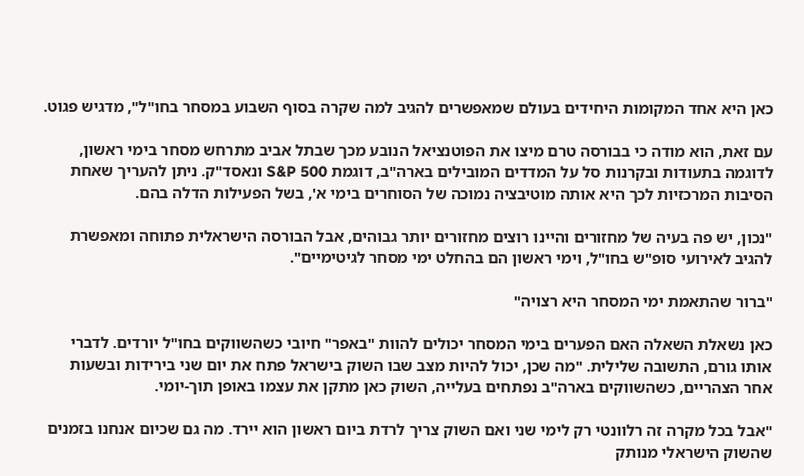כאן היא אחד המקומות היחידים בעולם שמאפשרים להגיב למה שקרה בסוף השבוע במסחר בחו"ל", מדגיש פגוט.

עם זאת, הוא מודה כי בבורסה טרם מיצו את הפוטנציאל הנובע מכך שבתל אביב מתרחש מסחר בימי ראשון, לדוגמה בתעודות ובקרנות סל על המדדים המובילים בארה"ב, דוגמת S&P 500 ונאסד"ק. ניתן להעריך שאחת הסיבות המרכזיות לכך היא אותה מוטיבציה נמוכה של הסוחרים בימי א', בשל הפעילות הדלה בהם.

"נכון, יש פה בעיה של מחזורים והיינו רוצים מחזורים יותר גבוהים, אבל הבורסה הישראלית פתוחה ומאפשרת להגיב לאירועי סופ"ש בחו"ל, וימי ראשון הם בהחלט ימי מסחר לגיטימיים".

"ברור שהתאמת ימי המסחר היא רצויה"

כאן נשאלת השאלה האם הפערים בימי המסחר יכולים להוות "באפר" חיובי כשהשווקים בחו"ל יורדים. לדברי אותו גורם, התשובה שלילית. "מה שכן, יכול להיות מצב שבו השוק בישראל פתח את יום שני בירידות ובשעות אחר הצהריים, כשהשווקים בארה"ב נפתחים בעלייה, השוק כאן מתקן את עצמו באופן תוך-יומי.

"אבל בכל מקרה זה רלוונטי רק לימי שני ואם השוק צריך לרדת ביום ראשון הוא יירד. מה גם שכיום אנחנו בזמנים שהשוק הישראלי מנותק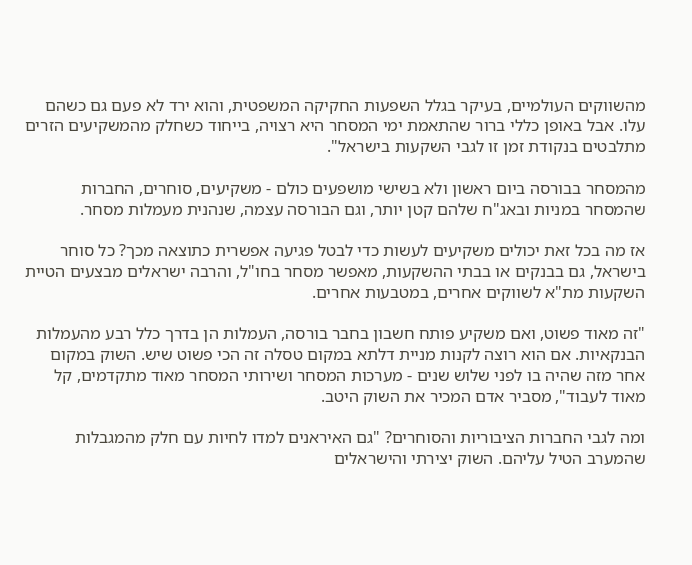מהשווקים העולמיים, בעיקר בגלל השפעות החקיקה המשפטית, והוא ירד לא פעם גם כשהם עלו. אבל באופן כללי ברור שהתאמת ימי המסחר היא רצויה, בייחוד כשחלק מהמשקיעים הזרים מתלבטים בנקודת זמן זו לגבי השקעות בישראל".

מהמסחר בבורסה ביום ראשון ולא בשישי מושפעים כולם - משקיעים, סוחרים, החברות שהמסחר במניות ובאג"ח שלהם קטן יותר, וגם הבורסה עצמה, שנהנית מעמלות מסחר.

אז מה בכל זאת יכולים משקיעים לעשות כדי לבטל פגיעה אפשרית כתוצאה מכך? כל סוחר בישראל, גם בבנקים או בבתי ההשקעות, מאפשר מסחר בחו"ל, והרבה ישראלים מבצעים הטיית השקעות מת"א לשווקים אחרים, במטבעות אחרים.

"זה מאוד פשוט, ואם משקיע פותח חשבון בחבר בורסה, העמלות הן בדרך כלל רבע מהעמלות הבנקאיות. אם הוא רוצה לקנות מניית דלתא במקום טסלה זה הכי פשוט שיש. השוק במקום אחר מזה שהיה בו לפני שלוש שנים - מערכות המסחר ושירותי המסחר מאוד מתקדמים, קל מאוד לעבוד", מסביר אדם המכיר את השוק היטב.

ומה לגבי החברות הציבוריות והסוחרים? "גם האיראנים למדו לחיות עם חלק מהמגבלות שהמערב הטיל עליהם. השוק יצירתי והישראלים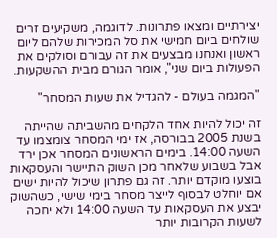יצירתיים ומצאו פתרונות. לדוגמה, משקיעים זרים שולחים ביום חמישי את סל המכירות שלהם ליום ראשון ואנחנו מבצעים את זה עבורם וסולקים את הפעולות ביום שני", אומר הגורם מבית ההשקעות.

"המגמה בעולם - להגדיל את שעות המסחר"

זה יכול להיות אחד הלקחים מהשביתה שהייתה בשנת 2005 בבורסה, אז ימי המסחר צומצמו עד השעה 14:00. בימים הראשונים המסחר אכן ירד אבל בשבוע שלאחר מכן השוק התיישר והעסקאות בוצעו מוקדם יותר. זה גם פתרון שיכול להיות ישים אם יוחלט לבסוף לייצר מסחר בימי שישי, כשהשוק יבצע את העסקאות עד השעה 14:00 ולא יחכה לשעות הקרובות יותר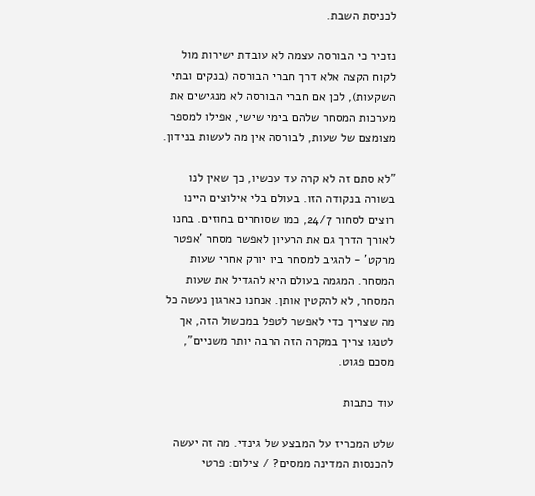לכניסת השבת.

נזכיר כי הבורסה עצמה לא עובדת ישירות מול לקוח הקצה אלא דרך חברי הבורסה (בנקים ובתי השקעות), לכן אם חברי הבורסה לא מנגישים את מערכות המסחר שלהם בימי שישי, אפילו למספר מצומצם של שעות, לבורסה אין מה לעשות בנידון.

"לא סתם זה לא קרה עד עכשיו, כך שאין לנו בשורה בנקודה הזו. בעולם בלי אילוצים היינו רוצים לסחור 24/7, כמו שסוחרים בחוזים. בחנו לאורך הדרך גם את הרעיון לאפשר מסחר 'אפטר מרקט' - להגיב למסחר ביו יורק אחרי שעות המסחר. המגמה בעולם היא להגדיל את שעות המסחר, לא להקטין אותן. אנחנו כארגון נעשה כל מה שצריך כדי לאפשר לטפל במכשול הזה, אך לטנגו צריך במקרה הזה הרבה יותר משניים", מסכם פגוט.

עוד כתבות

שלט המכריז על המבצע של גינדי. מה זה יעשה להכנסות המדינה ממסים? / צילום: פרטי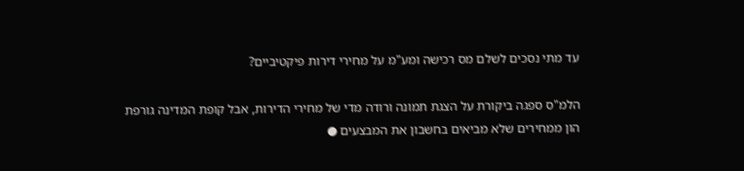עד מתי נסכים לשלם מס רכישה ומע"מ על מחירי דירות פיקטיביים?

הלמ"ס ספגה ביקורת על הצגת תמונה ורודה מדי של מחירי הדירות, אבל קופת המדינה גורפת הון ממחירים שלא מביאים בחשבון את המבצעים ●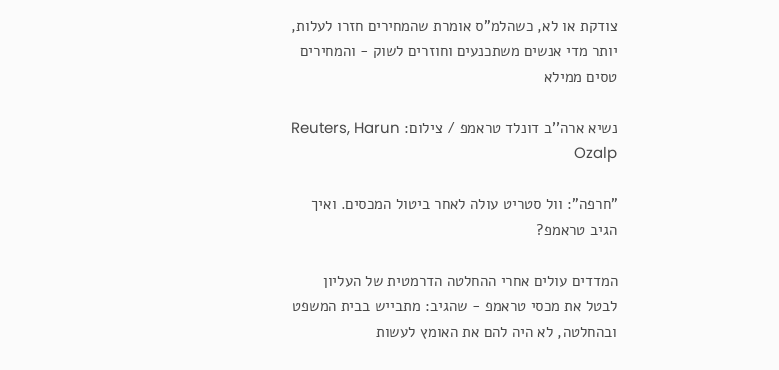צודקת או לא, כשהלמ"ס אומרת שהמחירים חזרו לעלות, יותר מדי אנשים משתכנעים וחוזרים לשוק - והמחירים טסים ממילא

נשיא ארה''ב דונלד טראמפ / צילום: Reuters, Harun Ozalp

"חרפה": וול סטריט עולה לאחר ביטול המכסים. ואיך הגיב טראמפ?

המדדים עולים אחרי ההחלטה הדרמטית של העליון לבטל את מכסי טראמפ - שהגיב: מתבייש בבית המשפט ובהחלטה, לא היה להם את האומץ לעשות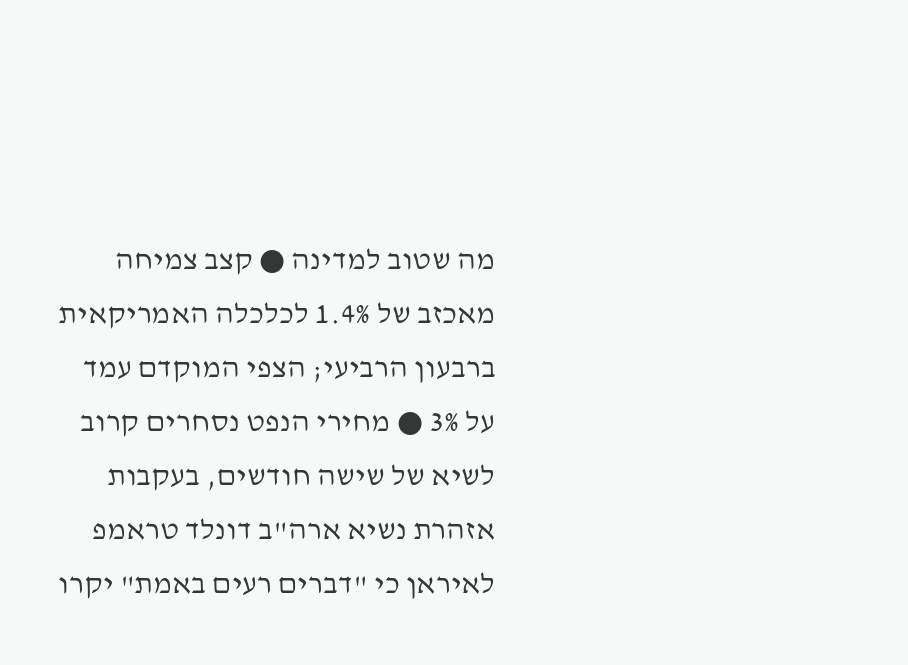מה שטוב למדינה ● קצב צמיחה מאכזב של 1.4% לכלכלה האמריקאית ברבעון הרביעי; הצפי המוקדם עמד על 3% ● מחירי הנפט נסחרים קרוב לשיא של שישה חודשים, בעקבות אזהרת נשיא ארה"ב דונלד טראמפ לאיראן כי "דברים רעים באמת" יקרו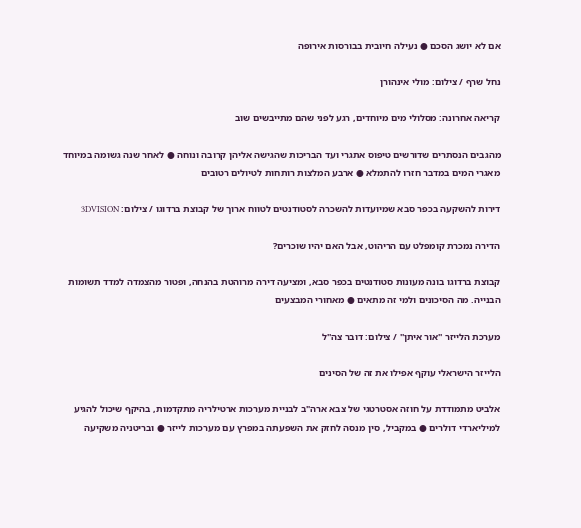אם לא יושג הסכם ● נעילה חיובית בבורסות אירופה

נחל שרף / צילום: מולי אינהורן

קריאה אחרונה: מסלולי מים מיוחדים, רגע לפני שהם מתייבשים שוב

מהגבים הנסתרים שדורשים טיפוס אתגרי ועד הבריכות שהגישה אליהן קרובה ונוחה ● לאחר שנה גשומה במיוחד מאגרי המים במדבר חזרו להתמלא ● ארבע המלצות רותחות לטיולים רטובים

דירות להשקעה בכפר סבא שמיועדות להשכרה לסטודנטים לטווח ארוך של קבוצת ברדוגו / צילום: 3DVISION

הדירה נמכרת קומפלט עם הריהוט, אבל האם יהיו שוכרים?

קבוצת ברדוגו בונה מעונות סטודנטים בכפר סבא, ומציעה דירה מרוהטת בהנחה, ופטור מהצמדה למדד תשומות הבנייה. מה הסיכונים ולמי זה מתאים ● מאחורי המבצעים

מערכת הלייזר ''אור איתן'' / צילום: דובר צה''ל

הלייזר הישראלי עוקף אפילו את זה של הסינים

אלביט מתמודדת על חוזה אסטרטגי של צבא ארה"ב לבניית מערכות ארטילריה מתקדמות, בהיקף שיכול להגיע למיליארדי דולרים ● במקביל, סין מנסה לחזק את השפעתה במפרץ עם מערכות לייזר ● ובריטניה משקיעה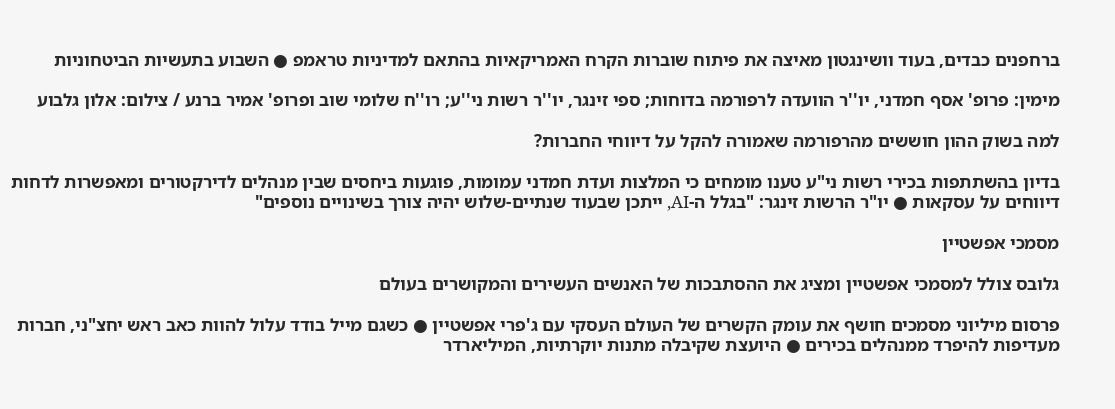ברחפנים כבדים, בעוד וושינגטון מאיצה את פיתוח שוברות הקרח האמריקאיות בהתאם למדיניות טראמפ ● השבוע בתעשיות הביטחוניות

מימין: פרופ' אסף חמדני, יו''ר הוועדה לרפורמה בדוחות; ספי זינגר, יו''ר רשות ני''ע; רו''ח שלומי שוב ופרופ' אמיר ברנע / צילום: אלון גלבוע

למה בשוק ההון חוששים מהרפורמה שאמורה להקל על דיווחי החברות?

בדיון בהשתתפות בכירי רשות ני"ע טענו מומחים כי המלצות ועדת חמדני עמומות, פוגעות ביחסים שבין מנהלים לדירקטורים ומאפשרות לדחות דיווחים על עסקאות ● יו"ר הרשות זינגר: "בגלל ה-AI, ייתכן שבעוד שנתיים-שלוש יהיה צורך בשינויים נוספים"

מסמכי אפשטיין

גלובס צולל למסמכי אפשטיין ומציג את ההסתבכות של האנשים העשירים והמקושרים בעולם

פרסום מיליוני מסמכים חושף את עומק הקשרים של העולם העסקי עם ג'פרי אפשטיין ● כשגם מייל בודד עלול להוות כאב ראש יחצ"ני, חברות מעדיפות להיפרד ממנהלים בכירים ● היועצת שקיבלה מתנות יוקרתיות, המיליארדר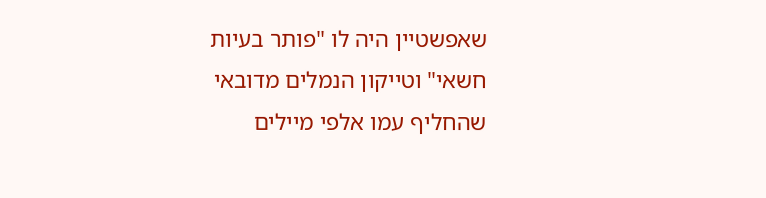שאפשטיין היה לו "פותר בעיות חשאי" וטייקון הנמלים מדובאי שהחליף עמו אלפי מיילים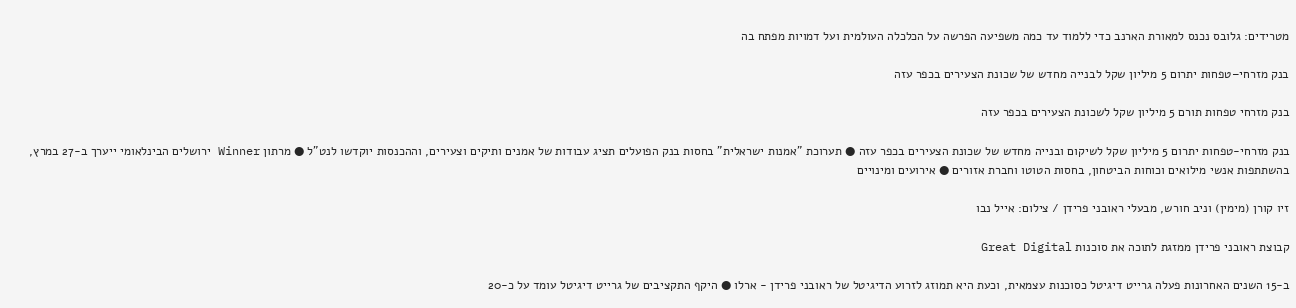מטרידים: גלובס נכנס למאורת הארנב כדי ללמוד עד כמה משפיעה הפרשה על הכלכלה העולמית ועל דמויות מפתח בה

בנק מזרחי–טפחות יתרום 5 מיליון שקל לבנייה מחדש של שכונת הצעירים בכפר עזה

בנק מזרחי טפחות תורם 5 מיליון שקל לשכונת הצעירים בכפר עזה

בנק מזרחי-טפחות יתרום 5 מיליון שקל לשיקום ובנייה מחדש של שכונת הצעירים בכפר עזה ● תערוכת "אמנות ישראלית" בחסות בנק הפועלים תציג עבודות של אמנים ותיקים וצעירים, וההכנסות יוקדשו לנט"ל ● מרתון Winner ירושלים הבינלאומי ייערך ב-27 במרץ, בהשתתפות אנשי מילואים וכוחות הביטחון, בחסות הטוטו וחברת אזורים ● אירועים ומינויים

זיו קורן (מימין) וניב חורש, מבעלי ראובני פרידן / צילום: אייל נבו

קבוצת ראובני פרידן ממזגת לתוכה את סוכנות Great Digital

ב-15 השנים האחרונות פעלה גרייט דיגיטל כסוכנות עצמאית, וכעת היא תמוזג לזרוע הדיגיטל של ראובני פרידן - ארלו ● היקף התקציבים של גרייט דיגיטל עומד על כ-20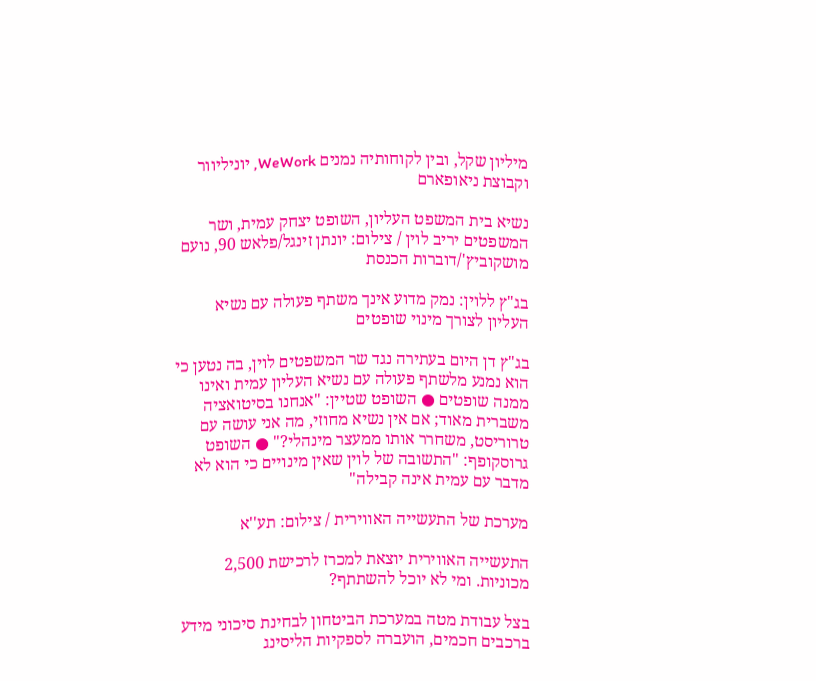מיליון שקל, ובין לקוחותיה נמנים WeWork, יוניליוור וקבוצת ניאופארם

נשיא בית המשפט העליון, השופט יצחק עמית, ושר המשפטים יריב לוין / צילום: יונתן זינגל/פלאש 90, נועם מושקוביץ'/דוברות הכנסת

בג"ץ ללוין: נמק מדוע אינך משתף פעולה עם נשיא העליון לצורך מינוי שופטים

בג"ץ דן היום בעתירה נגד שר המשפטים לוין, בה נטען כי הוא נמנע מלשתף פעולה עם נשיא העליון עמית ואינו ממנה שופטים ● השופט שטיין: "אנחנו בסיטואציה משברית מאוד; אם אין נשיא מחוזי, מה אני עושה עם טרוריסט, משחרר אותו ממעצר מינהלי?" ● השופט גרוסקופף: "התשובה של לוין שאין מינויים כי הוא לא מדבר עם עמית אינה קבילה"

מערכת של התעשייה האווירית / צילום: תע''א

התעשייה האווירית יוצאת למכרז לרכישת 2,500 מכוניות. ומי לא יוכל להשתתף?

בצל עבודת מטה במערכת הביטחון לבחינת סיכוני מידע ברכבים חכמים, הועברה לספקיות הליסינג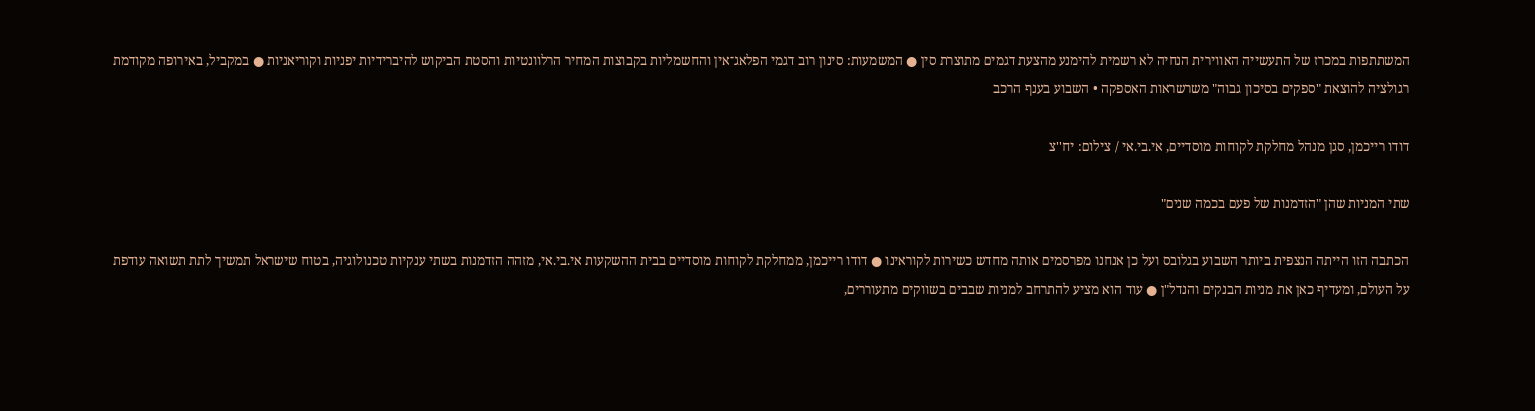המשתתפות במכרז של התעשייה האווירית הנחיה לא רשמית להימנע מהצעת דגמים מתוצרת סין ● המשמעות: סינון רוב דגמי הפלאג־אין והחשמליות בקבוצות המחיר הרלוונטיות והסטת הביקוש להיברידיות יפניות וקוריאניות ● במקביל, באירופה מקודמת רגולציה להוצאת "ספקים בסיכון גבוה" משרשראות האספקה • השבוע בענף הרכב

דודו רייכמן, סגן מנהל מחלקת לקוחות מוסדיים, אי.בי.אי / צילום: יח''צ

שתי המניות שהן "הזדמנות של פעם בכמה שנים"

הכתבה הזו הייתה הנצפית ביותר השבוע בגלובס ועל כן אנחנו מפרסמים אותה מחדש כשירות לקוראינו ● דודו רייכמן, ממחלקת לקוחות מוסדיים בבית ההשקעות אי.בי.אי, מזהה הזדמנות בשתי ענקיות טכנולוגיה, בטוח שישראל תמשיך לתת תשואה עודפת על העולם, ומעדיף כאן את מניות הבנקים והנדל"ן ● עוד הוא מציע להתרחב למניות שבבים בשווקים מתעוררים,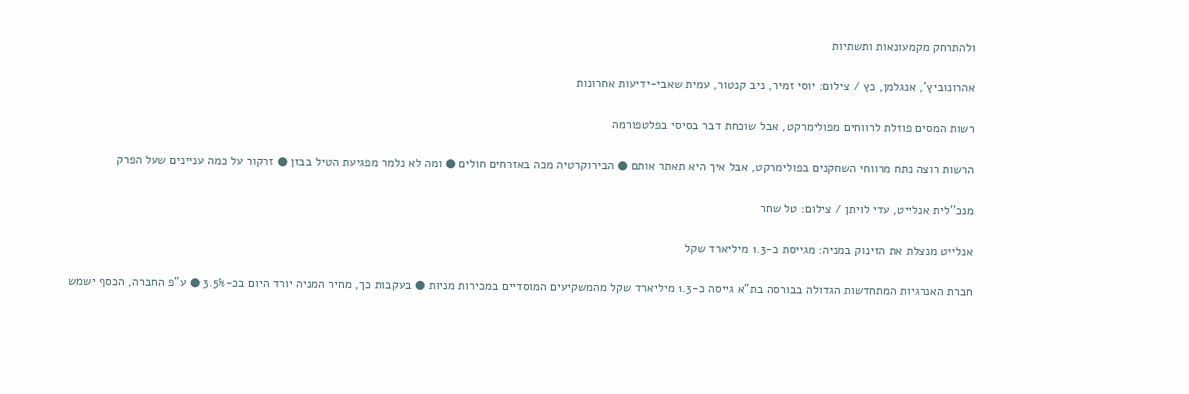ולהתרחק מקמעונאות ותשתיות

אהרונוביץ', אנגלמן, כץ / צילום: יוסי זמיר, ניב קנטור, עמית שאבי-ידיעות אחרונות

רשות המסים פוזלת לרווחים מפולימרקט, אבל שוכחת דבר בסיסי בפלטפורמה

הרשות רוצה נתח מרווחי השחקנים בפולימרקט, אבל איך היא תאתר אותם ● הבירוקרטיה מכה באזרחים חולים ● ומה לא נלמר מפגיעת הטיל בבזן ● זרקור על כמה עניינים שעל הפרק

מנכ''לית אנלייט, עדי לויתן / צילום: טל שחר

אנלייט מנצלת את הזינוק במניה: מגייסת כ-1.3 מיליארד שקל

חברת האנרגיות המתחדשות הגדולה בבורסה בת"א גייסה כ-1.3 מיליארד שקל מהמשקיעים המוסדיים במכירות מניות ● בעקבות כך, מחיר המניה יורד היום בכ-3.5% ● ע"פ החברה, הכסף ישמש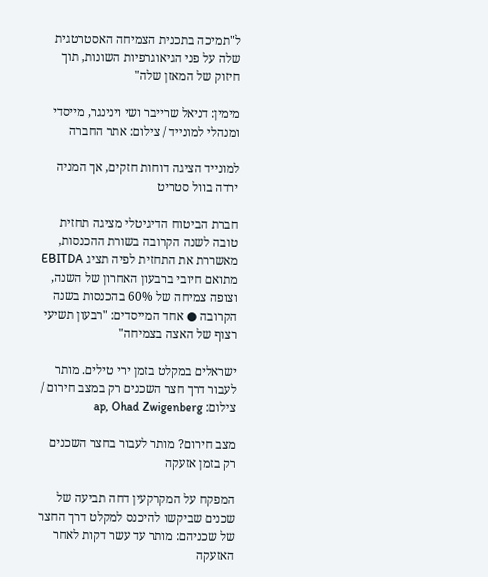ל"תמיכה בתכנית הצמיחה האסטרטגית שלה על פני הגיאוגרפיות השונות, תוך חיזוק של המאזן שלה"

מימין: דניאל שרייבר ושי וינינגר, מייסדי ומנהלי למונייד / צילום: אתר החברה

למונייד הציגה דוחות חזקים, אך המניה ירדה בוול סטריט

חברת הביטוח הדיגיטלי מציגה תחזית טובה לשנה הקרובה בשורת ההכנסות, מאשררת את התחזית לפיה תציג EBITDA מתואם חיובי ברבעון האחרון של השנה, וצופה צמיחה של 60% בהכנסות בשנה הקרובה ● אחד המייסדים: "רבעון תשיעי רצוף של האצה בצמיחה"

ישראלים במקלט בזמן ירי טילים. מותר לעבור דרך חצר השכנים רק במצב חירום / צילום: ap, Ohad Zwigenberg

מצב חירום? מותר לעבור בחצר השכנים רק בזמן אזעקה

המפקח על המקרקעין דחה תביעה של שכנים שביקשו להיכנס למקלט דרך החצר של שכניהם: מותר עד עשר דקות לאחר האזעקה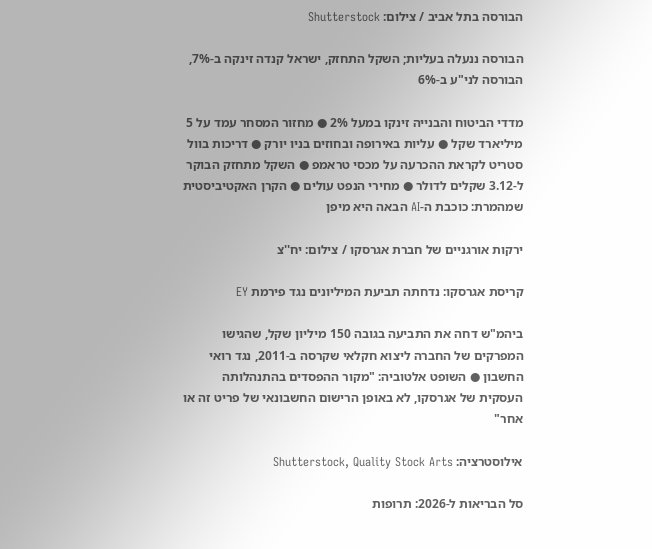הבורסה בתל אביב / צילום: Shutterstock

הבורסה ננעלה בעליות; השקל התחזק, ישראל קנדה זינקה ב-7%, הבורסה לני"ע ב-6%

מדדי הביטוח והבנייה זינקו במעל 2% ● מחזור המסחר עמד על 5 מיליארד שקל ● עליות באירופה ובחוזים בניו יורק ● דריכות בוול סטריט לקראת ההכרעה על מכסי טראמפ ● השקל מתחזק הבוקר ל-3.12 שקלים לדולר ● מחירי הנפט עולים ● הקרן האקטיביסטית שמהמרת: כוכבת ה-AI הבאה היא מיפן

ירקות אורגניים של חברת אגרסקו / צילום: יח''צ

קריסת אגרסקו: נדחתה תביעת המיליונים נגד פירמת EY

ביהמ"ש דחה את התביעה בגובה 150 מיליון שקל, שהגישו המפרקים של החברה ליצוא חקלאי שקרסה ב-2011, נגד רואי החשבון ● השופט אלטוביה: "מקור ההפסדים בהתנהלותה העסקית של אגרסקו, לא באופן הרישום החשבונאי של פריט זה או אחר"

אילוסטרציה: Shutterstock, Quality Stock Arts

סל הבריאות ל-2026: תרופות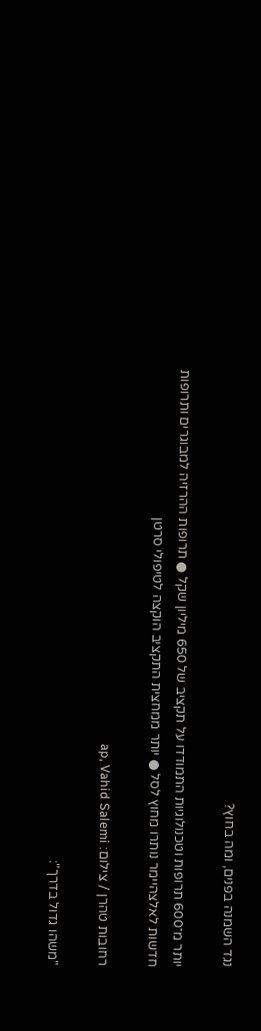נגד השמנה בפנים, ומה בחוץ?

יותר מ־600 תרופות וטכנולוגיות התמודדו על תקציב של 650 מיליון שקל ● תרופות ההרזיה למבוגרים ותרופות חדשות לאלצהיימר נותרו מחוץ לסל ● יותר ממחצית התקציב הוקצה לטיפולי סרטן

רחובות טהרן / צילום: ap, Vahid Salemi

"משהו גדול בדרך":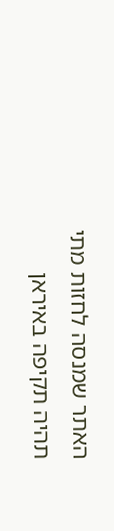האתר שמנסה לחזות מתי תהיה תקיפה באיראן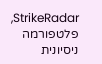StrikeRadar, פלטפורמה ניסיונית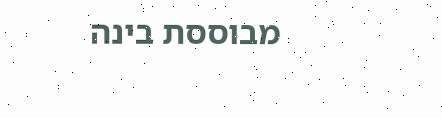מבוססת בינה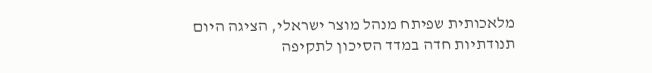מלאכותית שפיתח מנהל מוצר ישראלי, הציגה היום תנודתיות חדה במדד הסיכון לתקיפה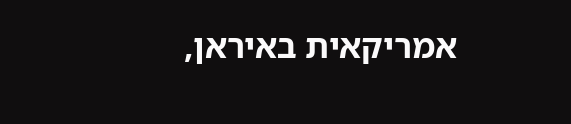אמריקאית באיראן,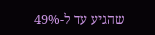שהגיע עד ל-49%